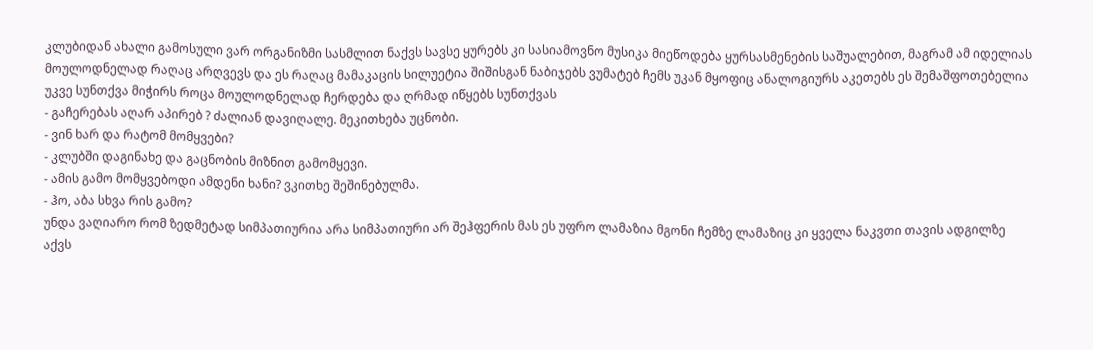კლუბიდან ახალი გამოსული ვარ ორგანიზმი სასმლით ნაქვს სავსე ყურებს კი სასიამოვნო მუსიკა მიეწოდება ყურსასმენების საშუალებით, მაგრამ ამ იდელიას მოულოდნელად რაღაც არღვევს და ეს რაღაც მამაკაცის სილუეტია შიშისგან ნაბიჯებს ვუმატებ ჩემს უკან მყოფიც ანალოგიურს აკეთებს ეს შემაშფოთებელია უკვე სუნთქვა მიჭირს როცა მოულოდნელად ჩერდება და ღრმად იწყებს სუნთქვას
- გაჩერებას აღარ აპირებ ? ძალიან დავიღალე. მეკითხება უცნობი.
- ვინ ხარ და რატომ მომყვები?
- კლუბში დაგინახე და გაცნობის მიზნით გამომყევი.
- ამის გამო მომყვებოდი ამდენი ხანი? ვკითხე შეშინებულმა.
- ჰო, აბა სხვა რის გამო?
უნდა ვაღიარო რომ ზედმეტად სიმპათიურია არა სიმპათიური არ შეჰფერის მას ეს უფრო ლამაზია მგონი ჩემზე ლამაზიც კი ყველა ნაკვთი თავის ადგილზე აქვს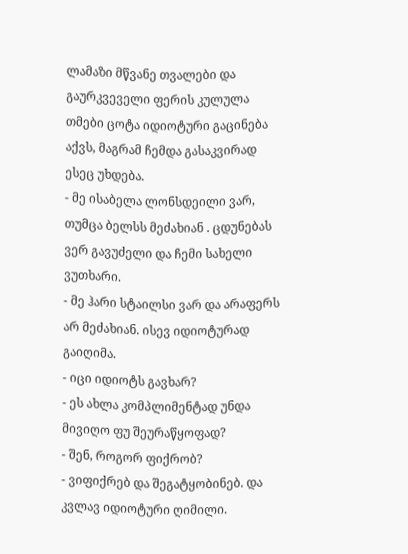ლამაზი მწვანე თვალები და გაურკვეველი ფერის კულულა თმები ცოტა იდიოტური გაცინება აქვს, მაგრამ ჩემდა გასაკვირად ესეც უხდება.
- მე ისაბელა ლონსდეილი ვარ, თუმცა ბელსს მეძახიან . ცდუნებას ვერ გავუძელი და ჩემი სახელი ვუთხარი.
- მე ჰარი სტაილსი ვარ და არაფერს არ მეძახიან. ისევ იდიოტურად გაიღიმა.
- იცი იდიოტს გავხარ?
- ეს ახლა კომპლიმენტად უნდა მივიღო ფუ შეურაწყოფად?
- შენ, როგორ ფიქრობ?
- ვიფიქრებ და შეგატყობინებ. და კვლავ იდიოტური ღიმილი.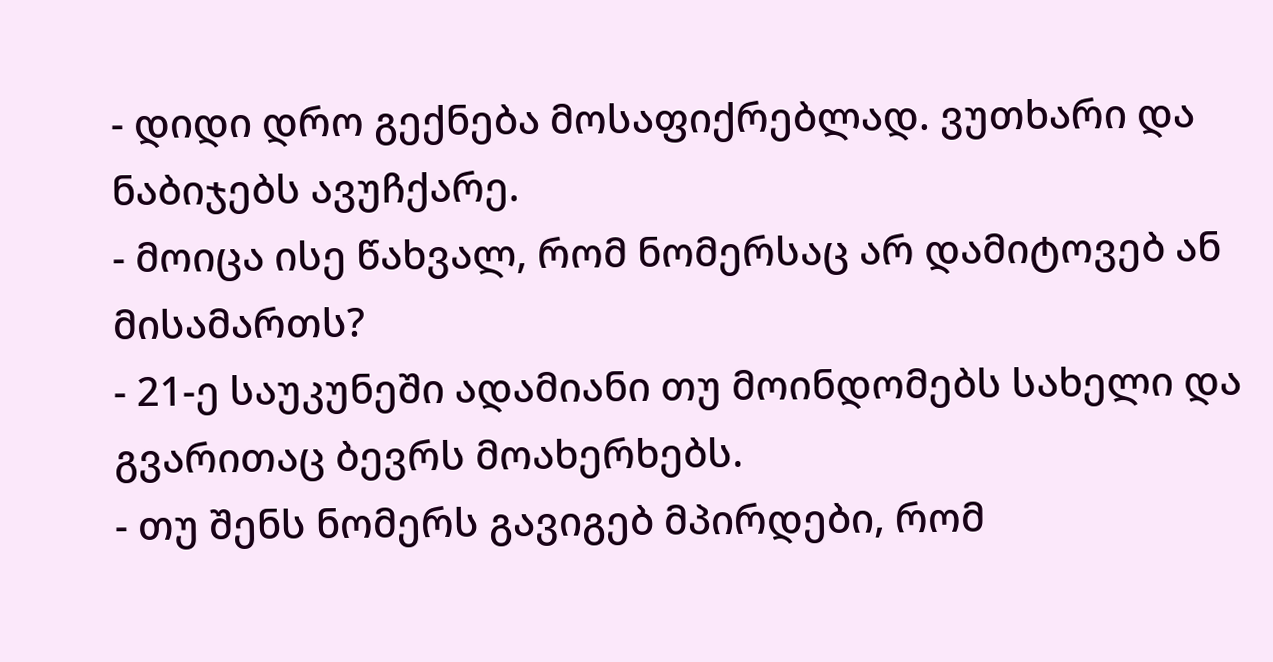- დიდი დრო გექნება მოსაფიქრებლად. ვუთხარი და ნაბიჯებს ავუჩქარე.
- მოიცა ისე წახვალ, რომ ნომერსაც არ დამიტოვებ ან მისამართს?
- 21-ე საუკუნეში ადამიანი თუ მოინდომებს სახელი და გვარითაც ბევრს მოახერხებს.
- თუ შენს ნომერს გავიგებ მპირდები, რომ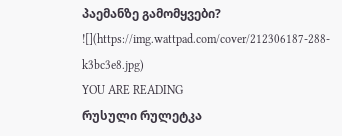პაემანზე გამომყვები?
![](https://img.wattpad.com/cover/212306187-288-k3bc3e8.jpg)
YOU ARE READING
რუსული რულეტკა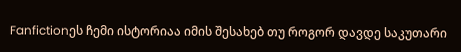Fanfictionეს ჩემი ისტორიაა იმის შესახებ თუ როგორ დავდე საკუთარი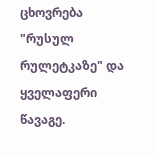ცხოვრება "რუსულ რულეტკაზე" და ყველაფერი წავაგე.